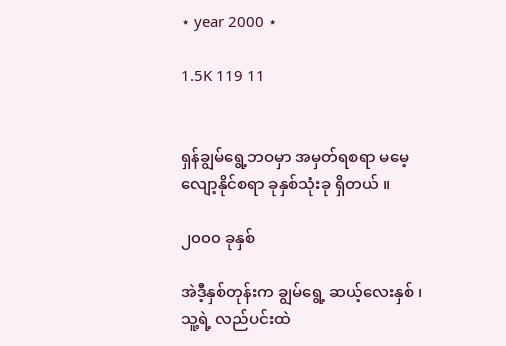⋆ year 2000 ⋆

1.5K 119 11


ရှန်ချွမ်ရွေ့ဘဝမှာ အမှတ်ရစရာ မမေ့လျော့နိုင်စရာ ခုနှစ်သုံးခု ရှိတယ် ။

၂၀၀၀ ခုနှစ်

အဲဒီ့နှစ်တုန်းက ချွမ်ရွေ့ ဆယ့်လေးနှစ် ၊ သူ့ရဲ့ လည်ပင်းထဲ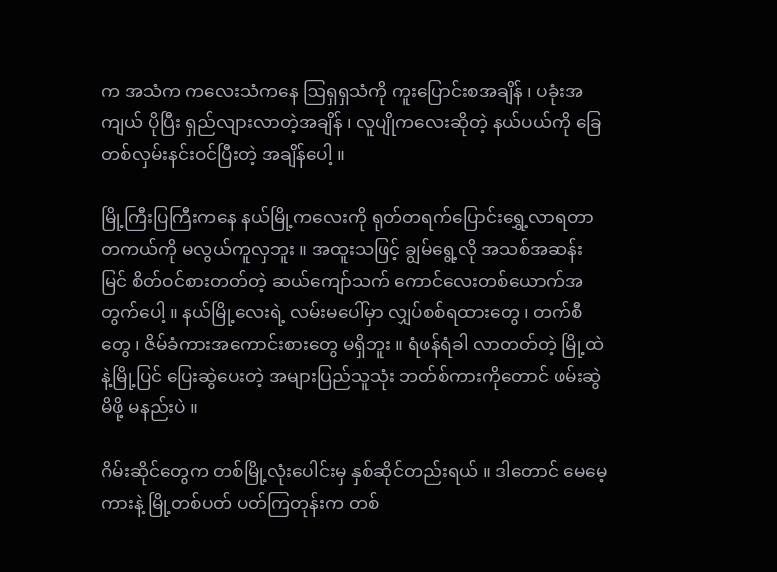က အသံက ကလေးသံကနေ ဩရှရှသံကို ကူးပြောင်းစအချိန် ၊ ပခုံးအကျယ် ပိုပြီး ရှည်လျားလာတဲ့အချိန် ၊ လူပျိုကလေးဆိုတဲ့ နယ်ပယ်ကို ခြေတစ်လှမ်းနင်းဝင်ပြီးတဲ့ အချိန်ပေါ့ ။

မြို့ကြီးပြကြီးကနေ နယ်မြို့ကလေးကို ရုတ်တရက်ပြောင်းရွှေ့လာရတာ တကယ်ကို မလွယ်ကူလှဘူး ။ အထူးသဖြင့် ချွမ်ရွေ့လို အသစ်အဆန်းမြင် စိတ်ဝင်စားတတ်တဲ့ ဆယ်ကျော်သက် ကောင်လေးတစ်ယောက်အတွက်ပေါ့ ။ နယ်မြို့လေးရဲ့ လမ်းမပေါ်မှာ လျှပ်စစ်ရထားတွေ ၊ တက်စီတွေ ၊ ဇိမ်ခံကားအကောင်းစားတွေ မရှိဘူး ။ ရံဖန်ရံခါ လာတတ်တဲ့ မြို့ထဲနဲ့မြို့ပြင် ပြေးဆွဲပေးတဲ့ အများပြည်သူသုံး ဘတ်စ်ကားကိုတောင် ဖမ်းဆွဲမိဖို့ မနည်းပဲ ။

ဂိမ်းဆိုင်တွေက တစ်မြို့လုံးပေါင်းမှ နှစ်ဆိုင်တည်းရယ် ။ ဒါတောင် မေမေ့ကားနဲ့ မြို့တစ်ပတ် ပတ်ကြတုန်းက တစ်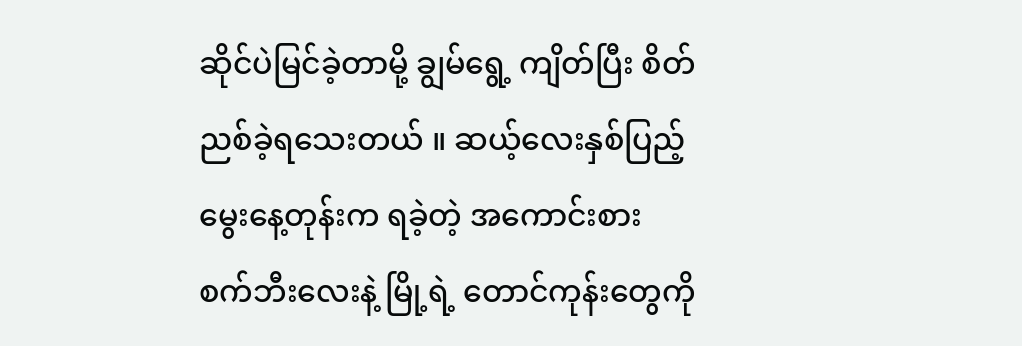ဆိုင်ပဲမြင်ခဲ့တာမို့ ချွမ်ရွေ့ ကျိတ်ပြီး စိတ်ညစ်ခဲ့ရသေးတယ် ။ ဆယ့်လေးနှစ်ပြည့်မွေးနေ့တုန်းက ရခဲ့တဲ့ အကောင်းစား စက်ဘီးလေးနဲ့ မြို့ရဲ့ တောင်ကုန်းတွေကို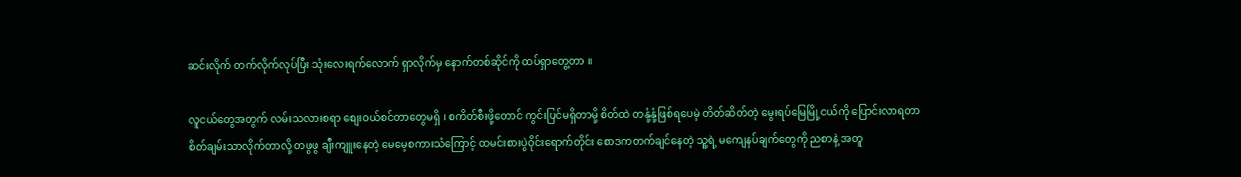ဆင်းလိုက် တက်လိုက်လုပ်ပြီး သုံးလေးရက်လောက် ရှာလိုက်မှ နောက်တစ်ဆိုင်ကို ထပ်ရှာတွေ့တာ ။

လူငယ်တွေအတွက် လမ်းသလားစရာ စျေးဝယ်စင်တာတွေမရှိ ၊ စကိတ်စီးဖို့တောင် ကွင်းပြင်မရှိတာမို့ စိတ်ထဲ တနုံ့နုံ့ဖြစ်ရပေမဲ့ တိတ်ဆိတ်တဲ့ မွေးရပ်မြေမြို့ငယ်ကို ပြောင်းလာရတာ စိတ်ချမ်းသာလိုက်တာလို့ တဖွဖွ ချီးကျူးနေတဲ့ မေမေ့စကားသံကြောင့် ထမင်းစားပွဲဝိုင်းရောက်တိုင်း စောဒကတက်ချင်နေတဲ့ သူ့ရဲ့ မကျေနပ်ချက်တွေကို ညစာနဲ့ အတူ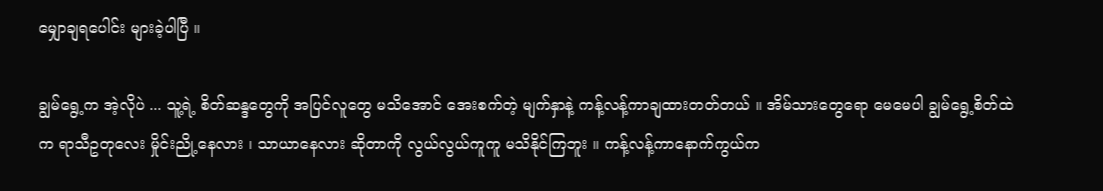မျှောချရပေါင်း များခဲ့ပါပြီ ။

ချွမ်ရွေ့က အဲ့လိုပဲ ... သူ့ရဲ့ စိတ်ဆန္ဒတွေကို အပြင်လူတွေ မသိအောင် အေးစက်တဲ့ မျက်နှာနဲ့ ကန့်လန့်ကာချထားတတ်တယ် ။ အိမ်သားတွေရော မေမေပါ ချွမ်ရွေ့စိတ်ထဲက ရာသီဥတုလေး မှိုင်းညို့နေလား ၊ သာယာနေလား ဆိုတာကို လွယ်လွယ်ကူကူ မသိနိုင်ကြဘူး ။ ကန့်လန့်ကာနောက်ကွယ်က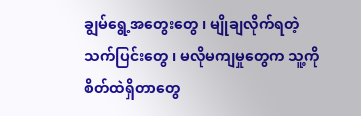ချွမ်ရွေ့အတွေးတွေ ၊ မျိုချလိုက်ရတဲ့ သက်ပြင်းတွေ ၊ မလိုမကျမှုတွေက သူ့ကို စိတ်ထဲရှိတာတွေ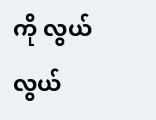ကို လွယ်လွယ်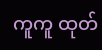ကူကူ ထုတ်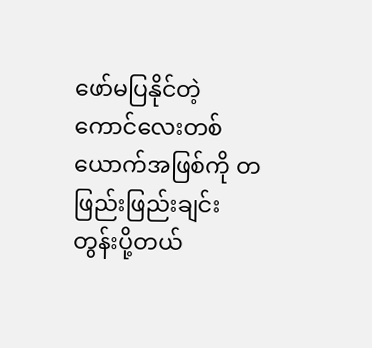ဖော်မပြနိုင်တဲ့ ကောင်လေးတစ်ယောက်အဖြစ်ကို တဖြည်းဖြည်းချင်း တွန်းပို့တယ်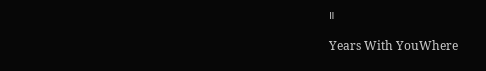။

Years With YouWhere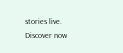stories live. Discover now